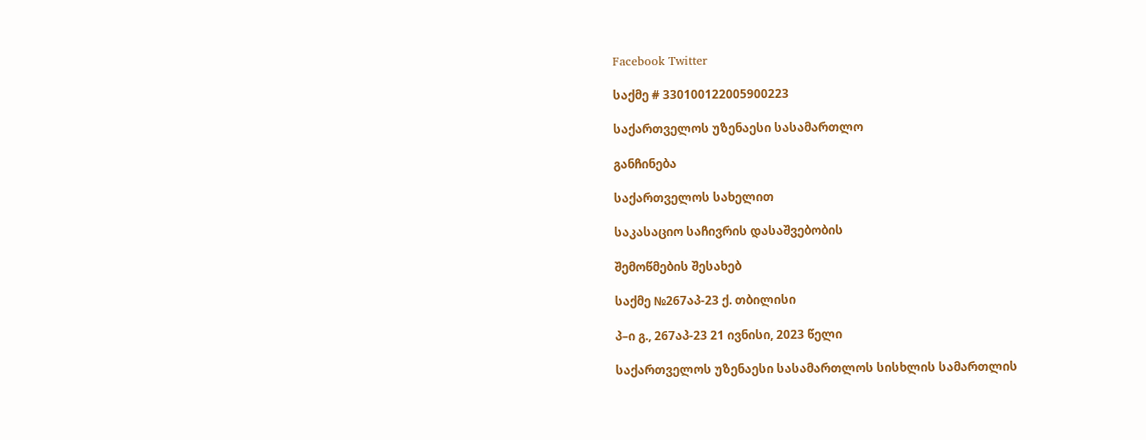Facebook Twitter

საქმე # 330100122005900223

საქართველოს უზენაესი სასამართლო

განჩინება

საქართველოს სახელით

საკასაციო საჩივრის დასაშვებობის

შემოწმების შესახებ

საქმე №267აპ-23 ქ. თბილისი

პ–ი გ., 267აპ-23 21 ივნისი, 2023 წელი

საქართველოს უზენაესი სასამართლოს სისხლის სამართლის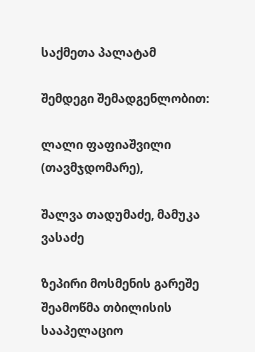საქმეთა პალატამ

შემდეგი შემადგენლობით:

ლალი ფაფიაშვილი (თავმჯდომარე),

შალვა თადუმაძე, მამუკა ვასაძე

ზეპირი მოსმენის გარეშე შეამოწმა თბილისის სააპელაციო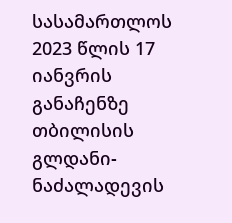სასამართლოს 2023 წლის 17 იანვრის განაჩენზე თბილისის გლდანი-ნაძალადევის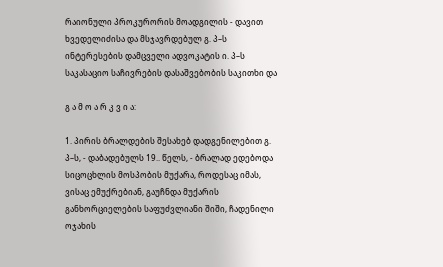რაიონული პროკურორის მოადგილის - დავით ხვედელიძისა და მსჯავრდებულ გ. პ–ს ინტერესების დამცველი ადვოკატის ი. პ–ს საკასაციო საჩივრების დასაშვებობის საკითხი და

გ ა მ ო ა რ კ ვ ი ა:

1. პირის ბრალდების შესახებ დადგენილებით გ. პ–ს, - დაბადებულს 19.. წელს, - ბრალად ედებოდა სიცოცხლის მოსპობის მუქარა, როდესაც იმას, ვისაც ემუქრებიან, გაუჩნდა მუქარის განხორციელების საფუძვლიანი შიში, ჩადენილი ოჯახის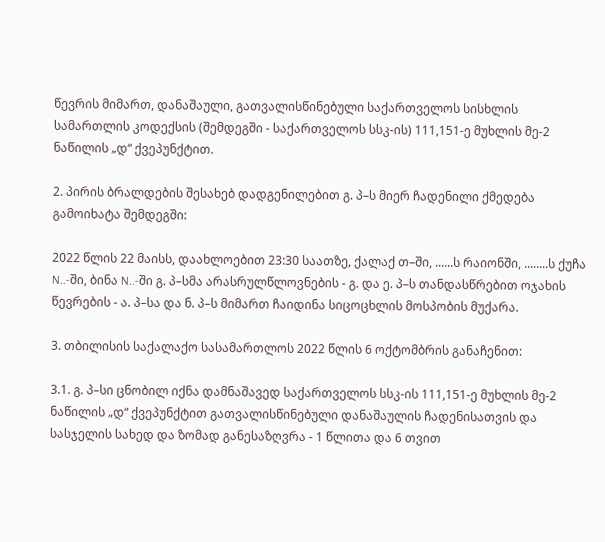წევრის მიმართ, დანაშაული, გათვალისწინებული საქართველოს სისხლის სამართლის კოდექსის (შემდეგში - საქართველოს სსკ-ის) 111,151-ე მუხლის მე-2 ნაწილის „დ“ ქვეპუნქტით.

2. პირის ბრალდების შესახებ დადგენილებით გ. პ–ს მიერ ჩადენილი ქმედება გამოიხატა შემდეგში:

2022 წლის 22 მაისს, დაახლოებით 23:30 საათზე, ქალაქ თ–ში, ......ს რაიონში, ........ს ქუჩა N..-ში, ბინა N..-ში გ. პ–სმა არასრულწლოვნების - გ. და ე. პ–ს თანდასწრებით ოჯახის წევრების - ა. პ–სა და ნ. პ–ს მიმართ ჩაიდინა სიცოცხლის მოსპობის მუქარა.

3. თბილისის საქალაქო სასამართლოს 2022 წლის 6 ოქტომბრის განაჩენით:

3.1. გ. პ–სი ცნობილ იქნა დამნაშავედ საქართველოს სსკ-ის 111,151-ე მუხლის მე-2 ნაწილის „დ“ ქვეპუნქტით გათვალისწინებული დანაშაულის ჩადენისათვის და სასჯელის სახედ და ზომად განესაზღვრა - 1 წლითა და 6 თვით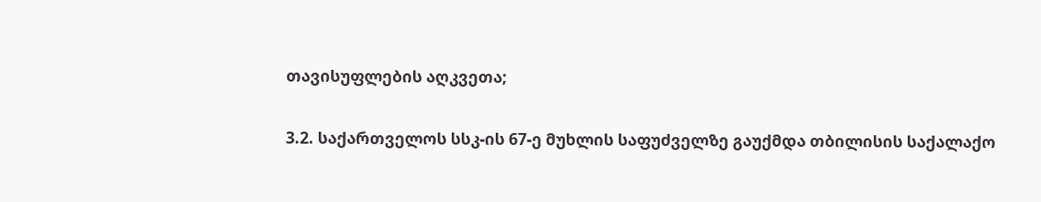თავისუფლების აღკვეთა;

3.2. საქართველოს სსკ-ის 67-ე მუხლის საფუძველზე გაუქმდა თბილისის საქალაქო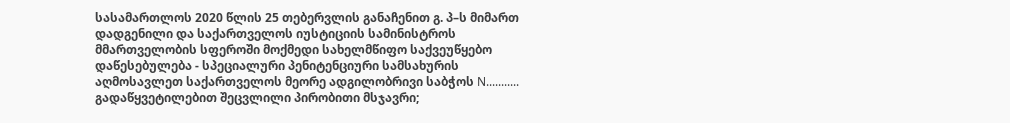სასამართლოს 2020 წლის 25 თებერვლის განაჩენით გ. პ–ს მიმართ დადგენილი და საქართველოს იუსტიციის სამინისტროს მმართველობის სფეროში მოქმედი სახელმწიფო საქვეუწყებო დაწესებულება - სპეციალური პენიტენციური სამსახურის აღმოსავლეთ საქართველოს მეორე ადგილობრივი საბჭოს N........... გადაწყვეტილებით შეცვლილი პირობითი მსჯავრი;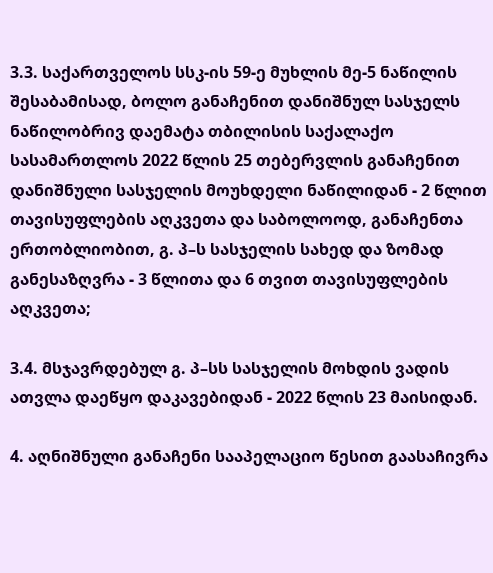3.3. საქართველოს სსკ-ის 59-ე მუხლის მე-5 ნაწილის შესაბამისად, ბოლო განაჩენით დანიშნულ სასჯელს ნაწილობრივ დაემატა თბილისის საქალაქო სასამართლოს 2022 წლის 25 თებერვლის განაჩენით დანიშნული სასჯელის მოუხდელი ნაწილიდან - 2 წლით თავისუფლების აღკვეთა და საბოლოოდ, განაჩენთა ერთობლიობით, გ. პ–ს სასჯელის სახედ და ზომად განესაზღვრა - 3 წლითა და 6 თვით თავისუფლების აღკვეთა;

3.4. მსჯავრდებულ გ. პ–სს სასჯელის მოხდის ვადის ათვლა დაეწყო დაკავებიდან - 2022 წლის 23 მაისიდან.

4. აღნიშნული განაჩენი სააპელაციო წესით გაასაჩივრა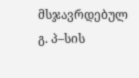მსჯავრდებულ გ. პ–სის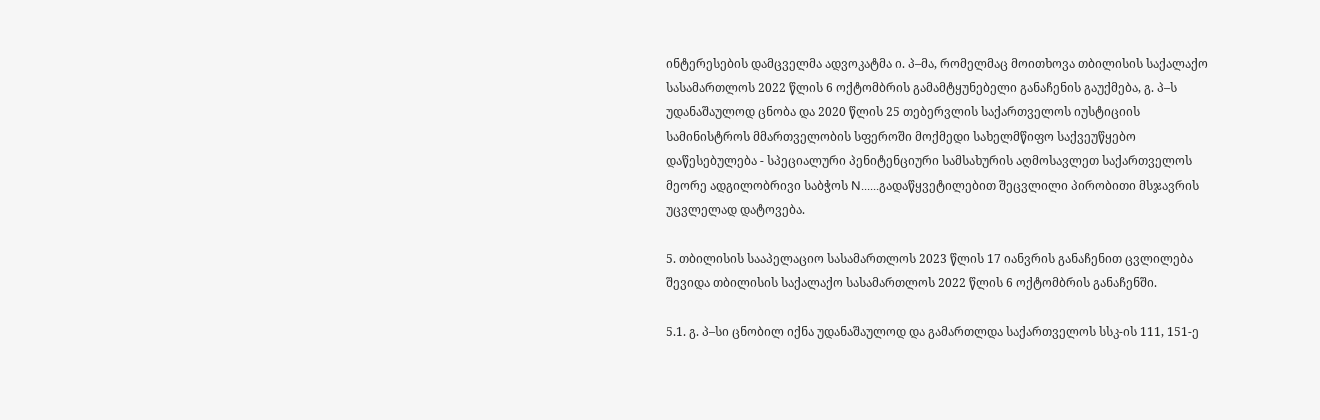ინტერესების დამცველმა ადვოკატმა ი. პ–მა, რომელმაც მოითხოვა თბილისის საქალაქო სასამართლოს 2022 წლის 6 ოქტომბრის გამამტყუნებელი განაჩენის გაუქმება, გ. პ–ს უდანაშაულოდ ცნობა და 2020 წლის 25 თებერვლის საქართველოს იუსტიციის სამინისტროს მმართველობის სფეროში მოქმედი სახელმწიფო საქვეუწყებო დაწესებულება - სპეციალური პენიტენციური სამსახურის აღმოსავლეთ საქართველოს მეორე ადგილობრივი საბჭოს N......გადაწყვეტილებით შეცვლილი პირობითი მსჯავრის უცვლელად დატოვება.

5. თბილისის სააპელაციო სასამართლოს 2023 წლის 17 იანვრის განაჩენით ცვლილება შევიდა თბილისის საქალაქო სასამართლოს 2022 წლის 6 ოქტომბრის განაჩენში.

5.1. გ. პ–სი ცნობილ იქნა უდანაშაულოდ და გამართლდა საქართველოს სსკ-ის 111, 151-ე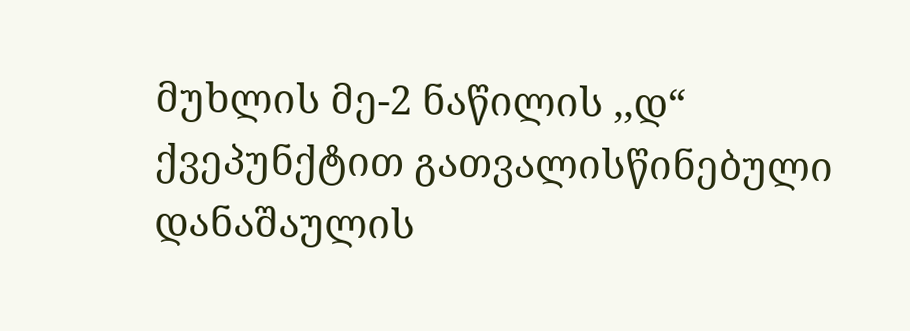მუხლის მე-2 ნაწილის ,,დ“ ქვეპუნქტით გათვალისწინებული დანაშაულის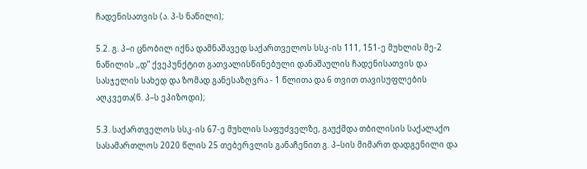ჩადენისათვის (ა. პ-ს ნაწილი);

5.2. გ. პ–ი ცნობილ იქნა დამნაშავედ საქართველოს სსკ-ის 111, 151-ე მუხლის მე-2 ნაწილის ,,დ“ ქვეპუნქტით გათვალისწინებული დანაშაულის ჩადენისათვის და სასჯელის სახედ და ზომად განესაზღვრა - 1 წლითა და 6 თვით თავისუფლების აღკვეთა(ნ. პ–ს ეპიზოდი);

5.3. საქართველოს სსკ-ის 67-ე მუხლის საფუძველზე, გაუქმდა თბილისის საქალაქო სასამართლოს 2020 წლის 25 თებერვლის განაჩენით გ. პ–სის მიმართ დადგენილი და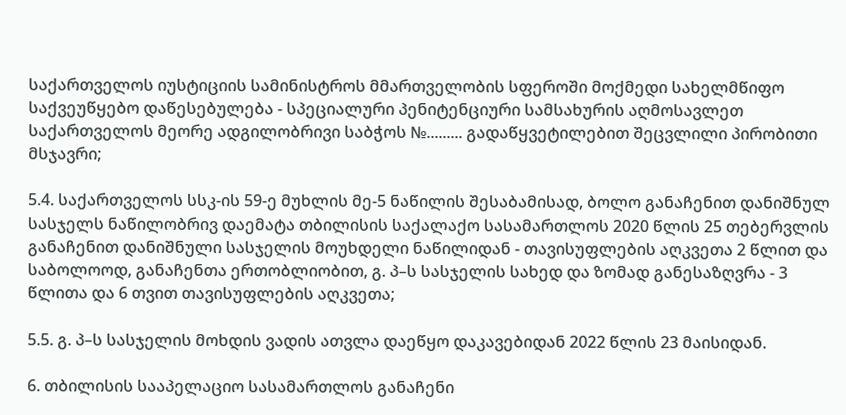საქართველოს იუსტიციის სამინისტროს მმართველობის სფეროში მოქმედი სახელმწიფო საქვეუწყებო დაწესებულება - სპეციალური პენიტენციური სამსახურის აღმოსავლეთ საქართველოს მეორე ადგილობრივი საბჭოს №......... გადაწყვეტილებით შეცვლილი პირობითი მსჯავრი;

5.4. საქართველოს სსკ-ის 59-ე მუხლის მე-5 ნაწილის შესაბამისად, ბოლო განაჩენით დანიშნულ სასჯელს ნაწილობრივ დაემატა თბილისის საქალაქო სასამართლოს 2020 წლის 25 თებერვლის განაჩენით დანიშნული სასჯელის მოუხდელი ნაწილიდან - თავისუფლების აღკვეთა 2 წლით და საბოლოოდ, განაჩენთა ერთობლიობით, გ. პ–ს სასჯელის სახედ და ზომად განესაზღვრა - 3 წლითა და 6 თვით თავისუფლების აღკვეთა;

5.5. გ. პ–ს სასჯელის მოხდის ვადის ათვლა დაეწყო დაკავებიდან 2022 წლის 23 მაისიდან.

6. თბილისის სააპელაციო სასამართლოს განაჩენი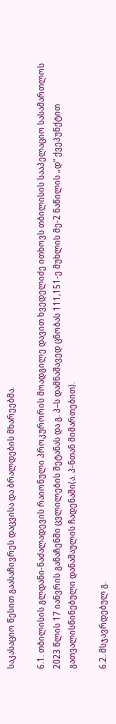საკასაციო წესით გაასაჩივრეს დაცვისა და ბრალდების მხარეებმა.

6.1. თბილისის გლდანი-ნაძალადევის რაიონული პროკურორის მოადგილე დავით ხვედელიძე ითხოვს თბილისის სააპელაციო სასამართლოს 2023 წლის 17 იანვრის განაჩენში ცვლილების შეტანას და გ. პ–ს დამნაშავედ ცნობას 111,151-ე მუხლის მე-2 ნაწილის „დ“ ქვეპუნქტით გათვალისწინებული დანაშაულის ჩადენაში(ა. პ-ნთან მიმართებით).

6.2. მსჯავრდებულ გ.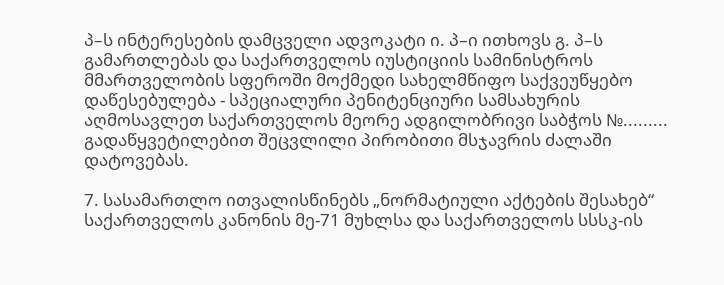პ–ს ინტერესების დამცველი ადვოკატი ი. პ–ი ითხოვს გ. პ–ს გამართლებას და საქართველოს იუსტიციის სამინისტროს მმართველობის სფეროში მოქმედი სახელმწიფო საქვეუწყებო დაწესებულება - სპეციალური პენიტენციური სამსახურის აღმოსავლეთ საქართველოს მეორე ადგილობრივი საბჭოს №......... გადაწყვეტილებით შეცვლილი პირობითი მსჯავრის ძალაში დატოვებას.

7. სასამართლო ითვალისწინებს „ნორმატიული აქტების შესახებ“ საქართველოს კანონის მე-71 მუხლსა და საქართველოს სსსკ-ის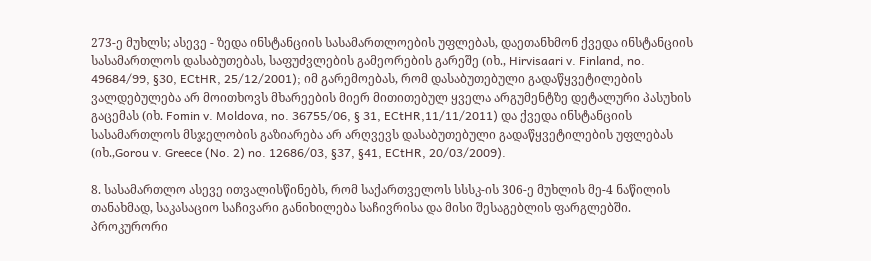273-ე მუხლს; ასევე - ზედა ინსტანციის სასამართლოების უფლებას, დაეთანხმონ ქვედა ინსტანციის სასამართლოს დასაბუთებას, საფუძვლების გამეორების გარეშე (იხ., Hirvisaari v. Finland, no. 49684/99, §30, ECtHR, 25/12/2001); იმ გარემოებას, რომ დასაბუთებული გადაწყვეტილების ვალდებულება არ მოითხოვს მხარეების მიერ მითითებულ ყველა არგუმენტზე დეტალური პასუხის გაცემას (იხ. Fomin v. Moldova, no. 36755/06, § 31, ECtHR,11/11/2011) და ქვედა ინსტანციის სასამართლოს მსჯელობის გაზიარება არ არღვევს დასაბუთებული გადაწყვეტილების უფლებას (იხ.,Gorou v. Greece (No. 2) no. 12686/03, §37, §41, ECtHR, 20/03/2009).

8. სასამართლო ასევე ითვალისწინებს, რომ საქართველოს სსსკ-ის 306-ე მუხლის მე-4 ნაწილის თანახმად, საკასაციო საჩივარი განიხილება საჩივრისა და მისი შესაგებლის ფარგლებში. პროკურორი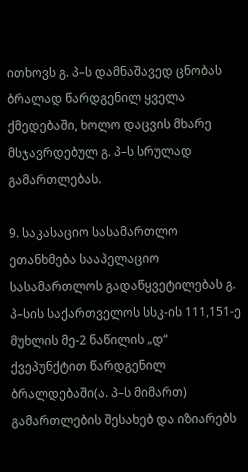ითხოვს გ. პ–ს დამნაშავედ ცნობას ბრალად წარდგენილ ყველა ქმედებაში, ხოლო დაცვის მხარე მსჯავრდებულ გ. პ–ს სრულად გამართლებას.

9. საკასაციო სასამართლო ეთანხმება სააპელაციო სასამართლოს გადაწყვეტილებას გ. პ–სის საქართველოს სსკ-ის 111,151-ე მუხლის მე-2 ნაწილის „დ“ ქვეპუნქტით წარდგენილ ბრალდებაში(ა. პ–ს მიმართ) გამართლების შესახებ და იზიარებს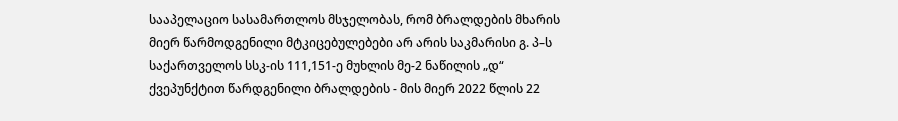სააპელაციო სასამართლოს მსჯელობას, რომ ბრალდების მხარის მიერ წარმოდგენილი მტკიცებულებები არ არის საკმარისი გ. პ–ს საქართველოს სსკ-ის 111,151-ე მუხლის მე-2 ნაწილის „დ“ ქვეპუნქტით წარდგენილი ბრალდების - მის მიერ 2022 წლის 22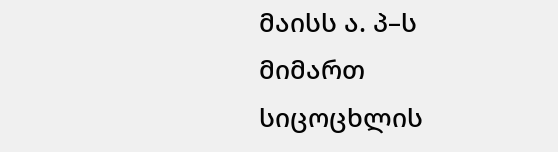მაისს ა. პ–ს მიმართ სიცოცხლის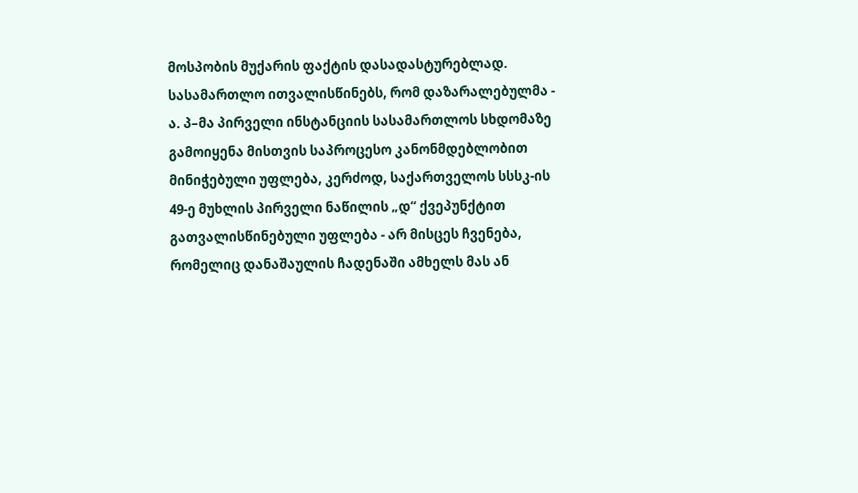მოსპობის მუქარის ფაქტის დასადასტურებლად. სასამართლო ითვალისწინებს, რომ დაზარალებულმა - ა. პ–მა პირველი ინსტანციის სასამართლოს სხდომაზე გამოიყენა მისთვის საპროცესო კანონმდებლობით მინიჭებული უფლება, კერძოდ, საქართველოს სსსკ-ის 49-ე მუხლის პირველი ნაწილის „დ“ ქვეპუნქტით გათვალისწინებული უფლება - არ მისცეს ჩვენება, რომელიც დანაშაულის ჩადენაში ამხელს მას ან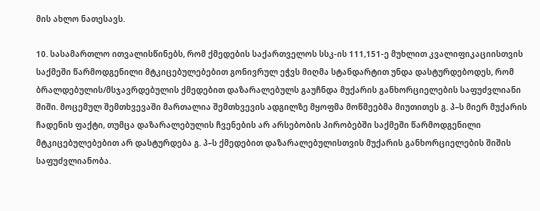მის ახლო ნათესავს.

10. სასამართლო ითვალისწინებს, რომ ქმედების საქართველოს სსკ-ის 111,151-ე მუხლით კვალიფიკაციისთვის საქმეში წარმოდგენილი მტკიცებულებებით გონივრულ ეჭვს მიღმა სტანდარტით უნდა დასტურდებოდეს, რომ ბრალდებულის/მსჯავრდებულის ქმედებით დაზარალებულს გაუჩნდა მუქარის განხორციელების საფუძვლიანი შიში. მოცემულ შემთხვევაში მართალია შემთხვევის ადგილზე მყოფმა მოწმეებმა მიუთითეს გ. პ–ს მიერ მუქარის ჩადენის ფაქტი, თუმცა დაზარალებულის ჩვენების არ არსებობის პირობებში საქმეში წარმოდგენილი მტკიცებულებებით არ დასტურდება გ. პ–ს ქმედებით დაზარალებულისთვის მუქარის განხორციელების შიშის საფუძვლიანობა.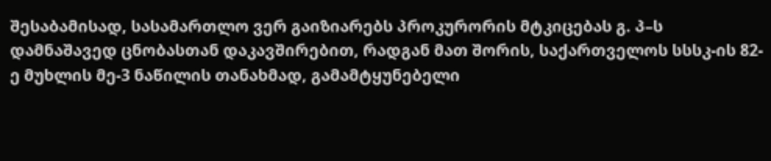შესაბამისად, სასამართლო ვერ გაიზიარებს პროკურორის მტკიცებას გ. პ–ს დამნაშავედ ცნობასთან დაკავშირებით, რადგან მათ შორის, საქართველოს სსსკ-ის 82-ე მუხლის მე-3 ნაწილის თანახმად, გამამტყუნებელი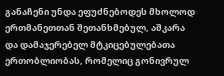განაჩენი უნდა ეფუძნებოდეს მხოლოდ ერთმანეთთან შეთანხმებულ, აშკარა და დამაჯერებელ მტკიცებულებათა ერთობლიობას, რომელიც გონივრულ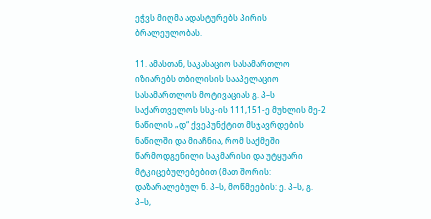ეჭვს მიღმა ადასტურებს პირის ბრალეულობას.

11. ამასთან, საკასაციო სასამართლო იზიარებს თბილისის სააპელაციო სასამართლოს მოტივაციას გ. პ–ს საქართველოს სსკ-ის 111,151-ე მუხლის მე-2 ნაწილის „დ“ ქვეპუნქტით მსჯავრდების ნაწილში და მიაჩნია, რომ საქმეში წარმოდგენილი საკმარისი და უტყუარი მტკიცებულებებით (მათ შორის: დაზარალებულ ნ. პ–ს, მოწმეების: ე. პ–ს, გ. პ–ს,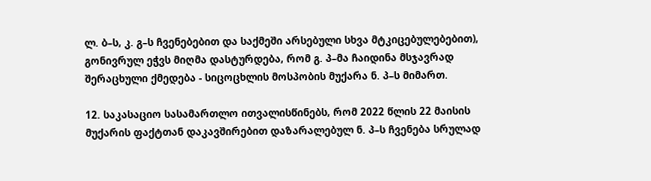ლ. ბ–ს, კ. გ–ს ჩვენებებით და საქმეში არსებული სხვა მტკიცებულებებით), გონივრულ ეჭვს მიღმა დასტურდება, რომ გ. პ–მა ჩაიდინა მსჯავრად შერაცხული ქმედება - სიცოცხლის მოსპობის მუქარა ნ. პ–ს მიმართ.

12. საკასაციო სასამართლო ითვალისწინებს, რომ 2022 წლის 22 მაისის მუქარის ფაქტთან დაკავშირებით დაზარალებულ ნ. პ–ს ჩვენება სრულად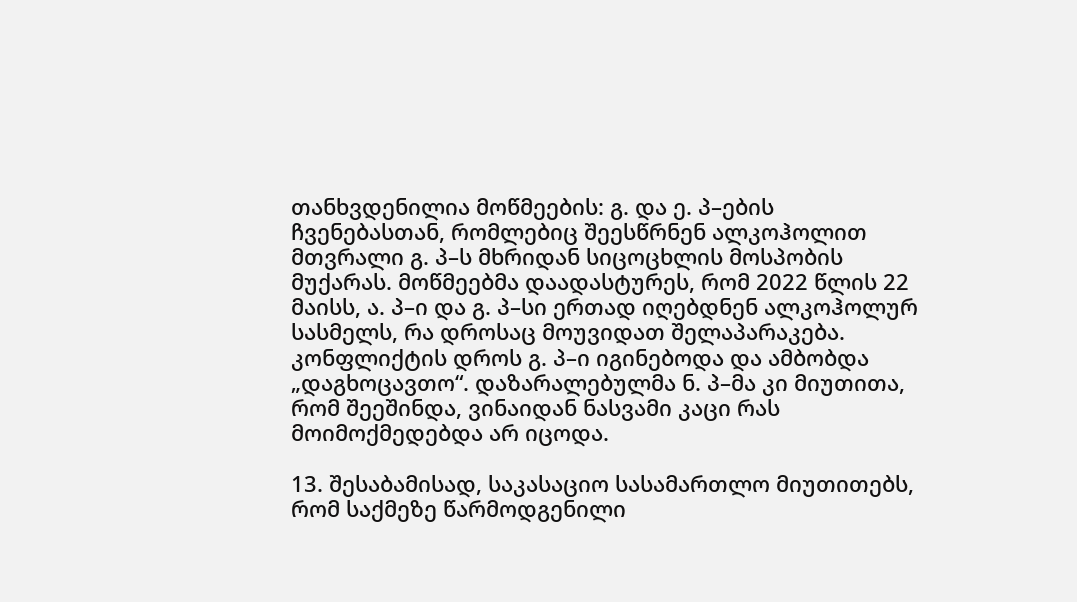თანხვდენილია მოწმეების: გ. და ე. პ–ების ჩვენებასთან, რომლებიც შეესწრნენ ალკოჰოლით მთვრალი გ. პ–ს მხრიდან სიცოცხლის მოსპობის მუქარას. მოწმეებმა დაადასტურეს, რომ 2022 წლის 22 მაისს, ა. პ–ი და გ. პ–სი ერთად იღებდნენ ალკოჰოლურ სასმელს, რა დროსაც მოუვიდათ შელაპარაკება. კონფლიქტის დროს გ. პ–ი იგინებოდა და ამბობდა „დაგხოცავთო“. დაზარალებულმა ნ. პ–მა კი მიუთითა, რომ შეეშინდა, ვინაიდან ნასვამი კაცი რას მოიმოქმედებდა არ იცოდა.

13. შესაბამისად, საკასაციო სასამართლო მიუთითებს, რომ საქმეზე წარმოდგენილი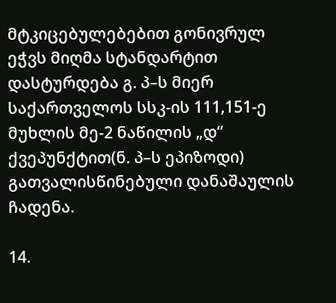მტკიცებულებებით გონივრულ ეჭვს მიღმა სტანდარტით დასტურდება გ. პ–ს მიერ საქართველოს სსკ-ის 111,151-ე მუხლის მე-2 ნაწილის „დ“ ქვეპუნქტით(ნ. პ–ს ეპიზოდი) გათვალისწინებული დანაშაულის ჩადენა.

14.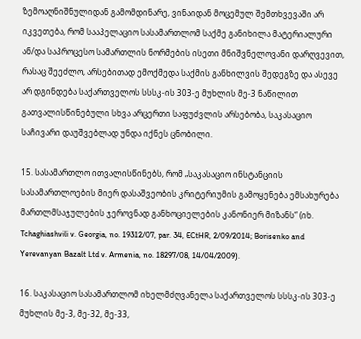ზემოაღნიშნულიდან გამომდინარე, ვინაიდან მოცემულ შემთხვევაში არ იკვეთება, რომ სააპელაციო სასამართლომ საქმე განიხილა მატერიალური ან/და საპროცესო სამართლის ნორმების ისეთი მნიშვნელოვანი დარღვევით, რასაც შეეძლო, არსებითად ემოქმედა საქმის განხილვის შედეგზე და ასევე არ დგინდება საქართველოს სსსკ-ის 303-ე მუხლის მე-3 ნაწილით გათვალისწინებული სხვა არცერთი საფუძვლის არსებობა, საკასაციო საჩივარი დაუშვებლად უნდა იქნეს ცნობილი.

15. სასამართლო ითვალისწინებს, რომ „საკასაციო ინსტანციის სასამართლოების მიერ დასაშვეობის კრიტერიუმის გამოყენება ემსახურება მართლმსაჯულების ჯეროვნად განხოციელების კანონიერ მიზანს“ (იხ. Tchaghiashvili v. Georgia, no. 19312/07, par. 34, ECtHR, 2/09/2014; Borisenko and Yerevanyan Bazalt Ltd v. Armenia, no. 18297/08, 14/04/2009).

16. საკასაციო სასამართლომ იხელმძღვანელა საქართველოს სსსკ-ის 303-ე მუხლის მე-3, მე-32, მე-33,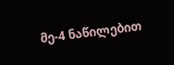მე-4 ნაწილებით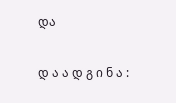და

დ ა ა დ გ ი ნ ა :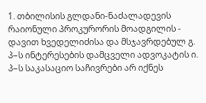1. თბილისის გლდანი-ნაძალადევის რაიონული პროკურორის მოადგილის - დავით ხვედელიძისა და მსჯავრდებულ გ. პ–ს ინტერესების დამცველი ადვოკატის ი. პ–ს საკასაციო საჩივრები არ იქნეს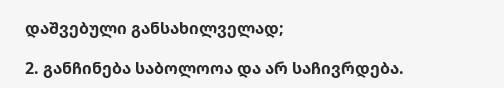დაშვებული განსახილველად;

2. განჩინება საბოლოოა და არ საჩივრდება.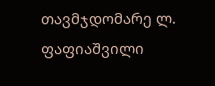თავმჯდომარე ლ. ფაფიაშვილი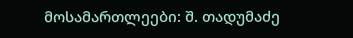მოსამართლეები: შ. თადუმაძე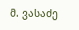მ. ვასაძე